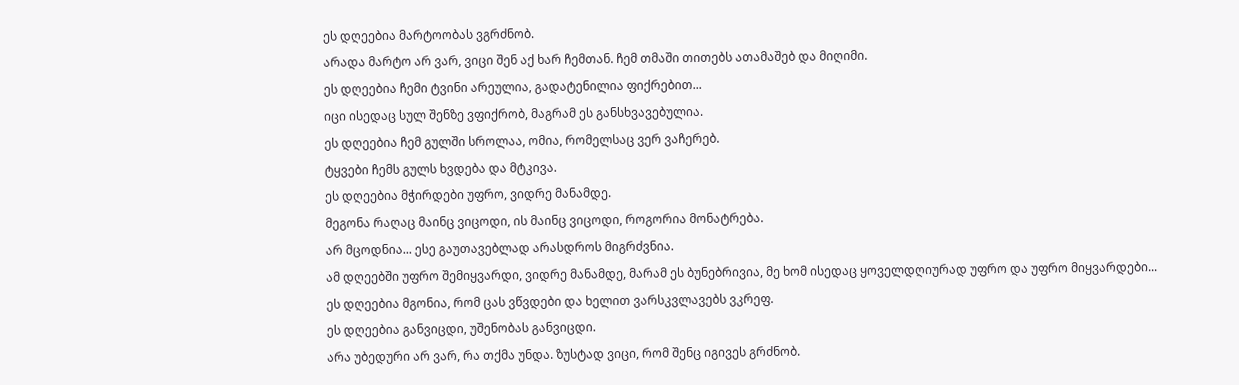ეს დღეებია მარტოობას ვგრძნობ.
არადა მარტო არ ვარ, ვიცი შენ აქ ხარ ჩემთან. ჩემ თმაში თითებს ათამაშებ და მიღიმი.
ეს დღეებია ჩემი ტვინი არეულია, გადატენილია ფიქრებით...
იცი ისედაც სულ შენზე ვფიქრობ, მაგრამ ეს განსხვავებულია.
ეს დღეებია ჩემ გულში სროლაა, ომია, რომელსაც ვერ ვაჩერებ.
ტყვები ჩემს გულს ხვდება და მტკივა.
ეს დღეებია მჭირდები უფრო, ვიდრე მანამდე.
მეგონა რაღაც მაინც ვიცოდი, ის მაინც ვიცოდი, როგორია მონატრება.
არ მცოდნია... ესე გაუთავებლად არასდროს მიგრძვნია.
ამ დღეებში უფრო შემიყვარდი, ვიდრე მანამდე, მარამ ეს ბუნებრივია, მე ხომ ისედაც ყოველდღიურად უფრო და უფრო მიყვარდები...
ეს დღეებია მგონია, რომ ცას ვწვდები და ხელით ვარსკვლავებს ვკრეფ.
ეს დღეებია განვიცდი, უშენობას განვიცდი.
არა უბედური არ ვარ, რა თქმა უნდა. ზუსტად ვიცი, რომ შენც იგივეს გრძნობ.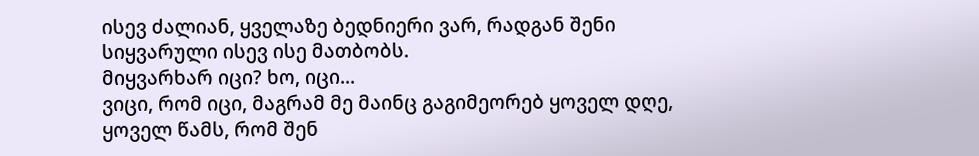ისევ ძალიან, ყველაზე ბედნიერი ვარ, რადგან შენი სიყვარული ისევ ისე მათბობს.
მიყვარხარ იცი? ხო, იცი...
ვიცი, რომ იცი, მაგრამ მე მაინც გაგიმეორებ ყოველ დღე, ყოველ წამს, რომ შენ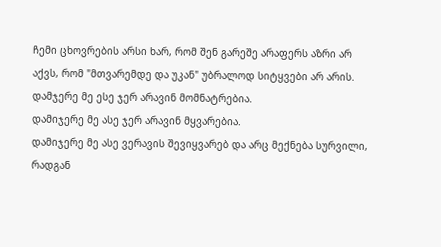ჩემი ცხოვრების არსი ხარ, რომ შენ გარეშე არაფერს აზრი არ აქვს, რომ "მთვარემდე და უკან" უბრალოდ სიტყვები არ არის.
დამჯერე მე ესე ჯერ არავინ მომნატრებია.
დამიჯერე მე ასე ჯერ არავინ მყვარებია.
დამიჯერე მე ასე ვერავის შევიყვარებ და არც მექნება სურვილი, რადგან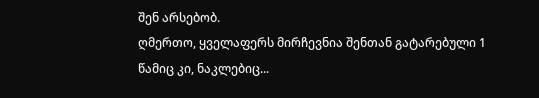შენ არსებობ.
ღმერთო, ყველაფერს მირჩევნია შენთან გატარებული 1 წამიც კი, ნაკლებიც...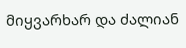მიყვარხარ და ძალიან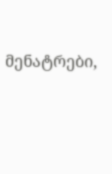მენატრები,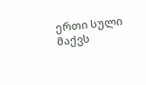ერთი სული მაქვს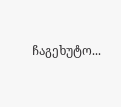ჩაგეხუტო...